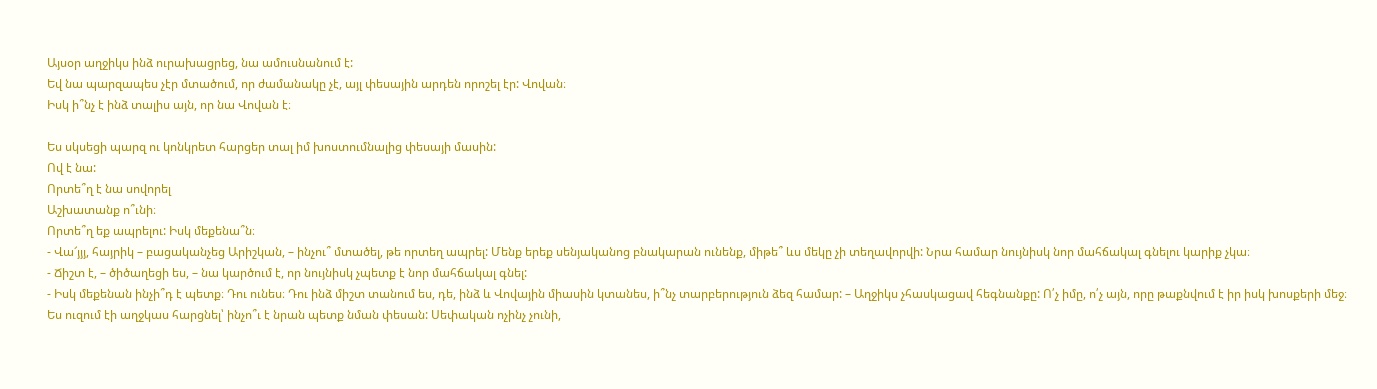Այսօր աղջիկս ինձ ուրախացրեց, նա ամուսնանում է:
Եվ նա պարզապես չէր մտածում, որ ժամանակը չէ, այլ փեսային արդեն որոշել էր: Վովան։
Իսկ ի՞նչ է ինձ տալիս այն, որ նա Վովան է։

Ես սկսեցի պարզ ու կոնկրետ հարցեր տալ իմ խոստումնալից փեսայի մասին:
Ով է նա:
Որտե՞ղ է նա սովորել
Աշխատանք ո՞ւնի։
Որտե՞ղ եք ապրելու: Իսկ մեքենա՞ն։
- Վա՜յյյ, հայրիկ – բացականչեց Արիշկան, – ինչու՞ մտածել, թե որտեղ ապրել: Մենք երեք սենյականոց բնակարան ունենք, միթե՞ ևս մեկը չի տեղավորվի: Նրա համար նույնիսկ նոր մահճակալ գնելու կարիք չկա։
- Ճիշտ է, – ծիծաղեցի ես, – նա կարծում է, որ նույնիսկ չպետք է նոր մահճակալ գնել:
- Իսկ մեքենան ինչի՞դ է պետք։ Դու ունես։ Դու ինձ միշտ տանում ես, դե, ինձ և Վովային միասին կտանես, ի՞նչ տարբերություն ձեզ համար: – Աղջիկս չհասկացավ հեգնանքը: Ո՛չ իմը, ո՛չ այն, որը թաքնվում է իր իսկ խոսքերի մեջ։
Ես ուզում էի աղջկաս հարցնել՝ ինչո՞ւ է նրան պետք նման փեսան: Սեփական ոչինչ չունի,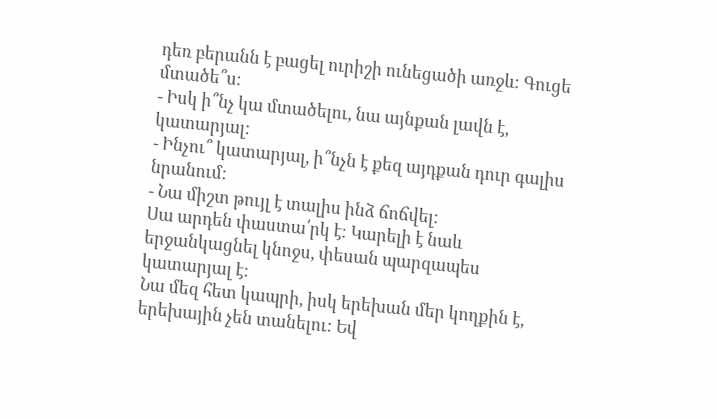դեռ բերանն է բացել ուրիշի ունեցածի առջև: Գուցե մտածե՞ս։
- Իսկ ի՞նչ կա մտածելու, նա այնքան լավն է, կատարյալ:
- Ինչու՞ կատարյալ, ի՞նչն է քեզ այդքան դուր գալիս նրանում:
- Նա միշտ թույլ է տալիս ինձ ճոճվել:
Սա արդեն փաստա՛րկ է։ Կարելի է նաև երջանկացնել կնոջս, փեսան պարզապես կատարյալ է:
Նա մեզ հետ կապրի, իսկ երեխան մեր կողքին է, երեխային չեն տանելու: Եվ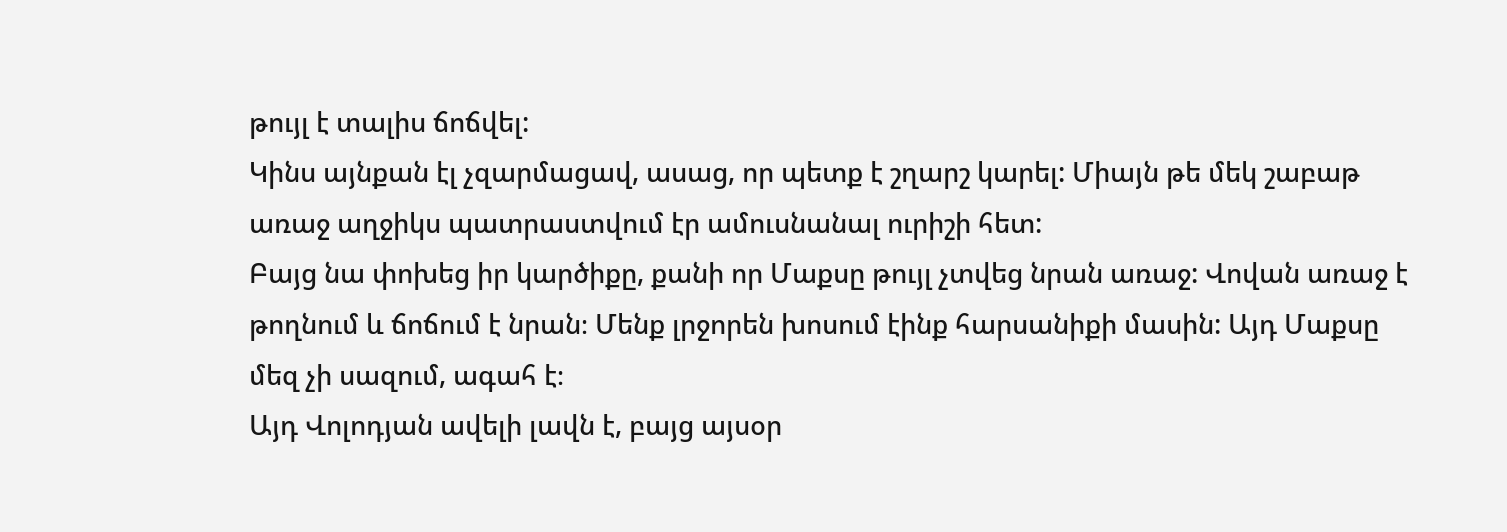թույլ է տալիս ճոճվել:
Կինս այնքան էլ չզարմացավ, ասաց, որ պետք է շղարշ կարել: Միայն թե մեկ շաբաթ առաջ աղջիկս պատրաստվում էր ամուսնանալ ուրիշի հետ:
Բայց նա փոխեց իր կարծիքը, քանի որ Մաքսը թույլ չտվեց նրան առաջ: Վովան առաջ է թողնում և ճոճում է նրան։ Մենք լրջորեն խոսում էինք հարսանիքի մասին: Այդ Մաքսը մեզ չի սազում, ագահ է։
Այդ Վոլոդյան ավելի լավն է, բայց այսօր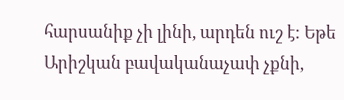հարսանիք չի լինի, արդեն ուշ է: Եթե Արիշկան բավականաչափ չքնի,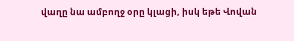վաղը նա ամբողջ օրը կլացի, իսկ եթե Վովան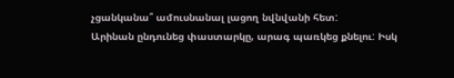չցանկանա՞ ամուսնանալ լացող նվնվանի հետ:
Արինան ընդունեց փաստարկը, արագ պառկեց քնելու: Իսկ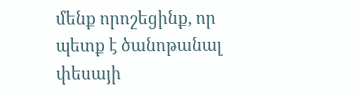մենք որոշեցինք, որ պետք է ծանոթանալ փեսայի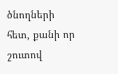ծնողների հետ, քանի որ շուտով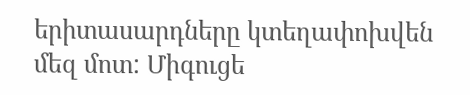երիտասարդները կտեղափոխվեն մեզ մոտ: Միգուցե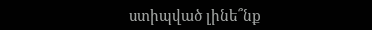ստիպված լինե՞նք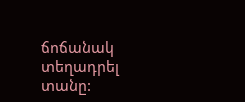ճոճանակ տեղադրել տանը: